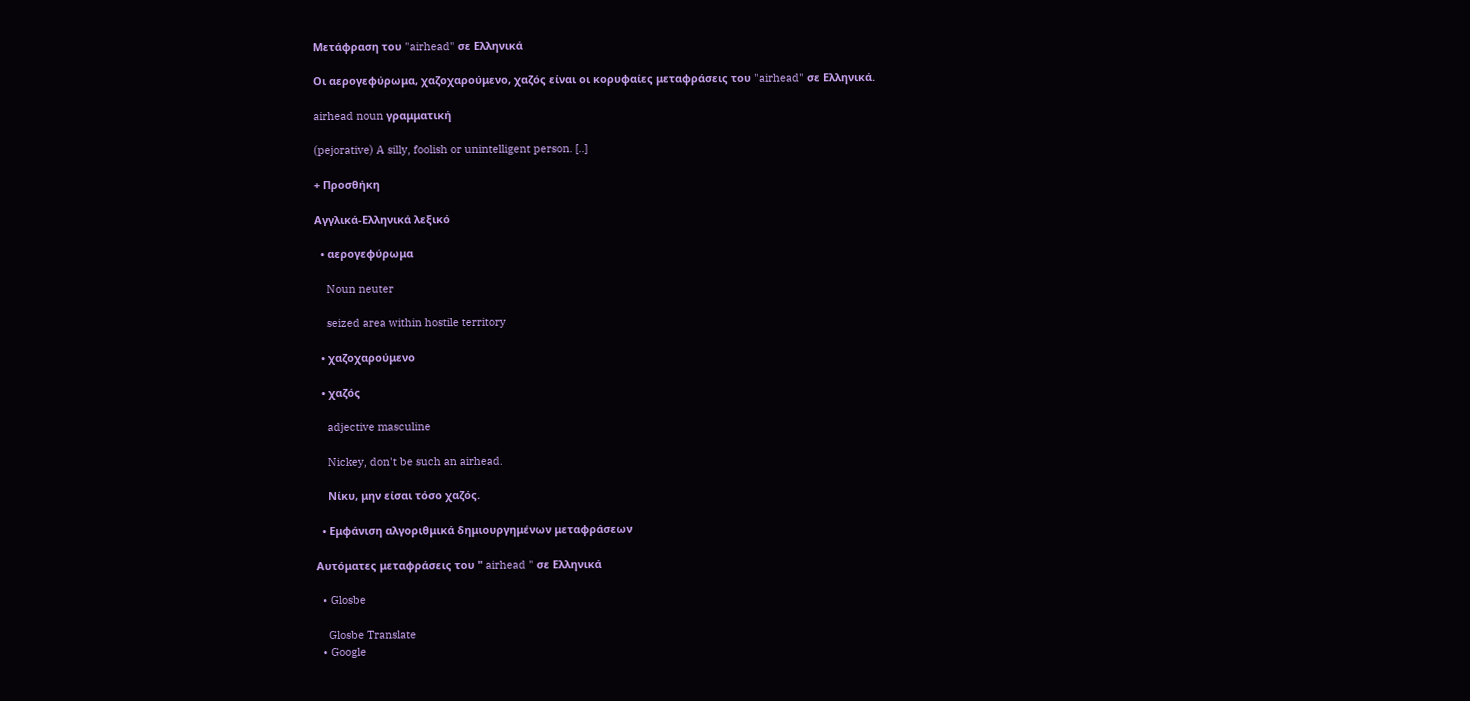Μετάφραση του "airhead" σε Ελληνικά

Οι αερογεφύρωμα, χαζοχαρούμενο, χαζός είναι οι κορυφαίες μεταφράσεις του "airhead" σε Ελληνικά.

airhead noun γραμματική

(pejorative) A silly, foolish or unintelligent person. [..]

+ Προσθήκη

Αγγλικά-Ελληνικά λεξικό

  • αερογεφύρωμα

    Noun neuter

    seized area within hostile territory

  • χαζοχαρούμενο

  • χαζός

    adjective masculine

    Nickey, don't be such an airhead.

    Νίκυ, μην είσαι τόσο χαζός.

  • Εμφάνιση αλγοριθμικά δημιουργημένων μεταφράσεων

Αυτόματες μεταφράσεις του " airhead " σε Ελληνικά

  • Glosbe

    Glosbe Translate
  • Google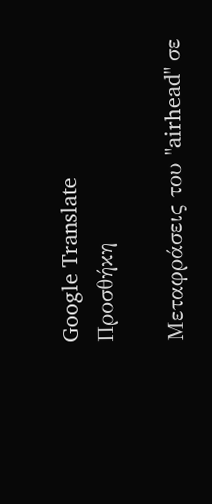Google Translate
Προσθήκη

Μεταφράσεις του "airhead" σε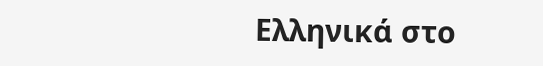Ελληνικά στο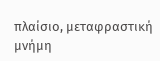πλαίσιο, μεταφραστική μνήμη